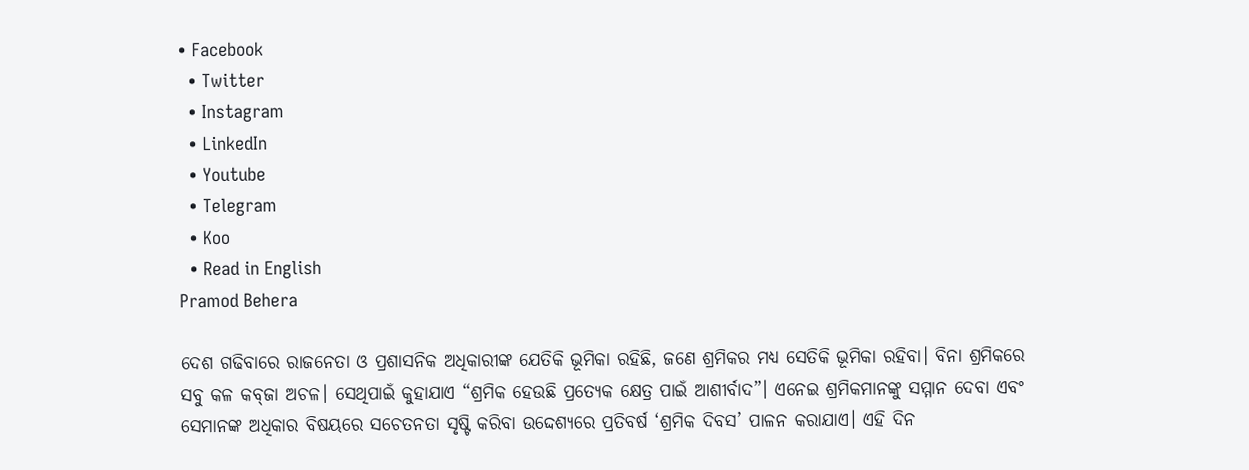• Facebook
  • Twitter
  • Instagram
  • LinkedIn
  • Youtube
  • Telegram
  • Koo
  • Read in English
Pramod Behera

ଦେଶ ଗଢିବାରେ ରାଜନେତା ଓ ପ୍ରଶାସନିକ ଅଧିକାରୀଙ୍କ ଯେତିକି ଭୂମିକା ରହିଛି, ଜଣେ ଶ୍ରମିକର ମଧ୍ୟ ସେତିକି ଭୂମିକା ରହିବା। ବିନା ଶ୍ରମିକରେ ସବୁ କଳ କବ୍‌ଜା ଅଚଳ। ସେଥିପାଇଁ କୁହାଯାଏ “ଶ୍ରମିକ ହେଉଛି ପ୍ରତ୍ୟେକ କ୍ଷେତ୍ର ପାଇଁ ଆଶୀର୍ବାଦ”। ଏନେଇ ଶ୍ରମିକମାନଙ୍କୁ ସମ୍ମାନ ଦେବା ଏବଂ ସେମାନଙ୍କ ଅଧିକାର ବିଷୟରେ ସଚେତନତା ସୃଷ୍ଟି କରିବା ଉଦ୍ଦେଶ୍ୟରେ ପ୍ରତିବର୍ଷ ‘ଶ୍ରମିକ ଦିବସ’ ପାଳନ କରାଯାଏ। ଏହି ଦିନ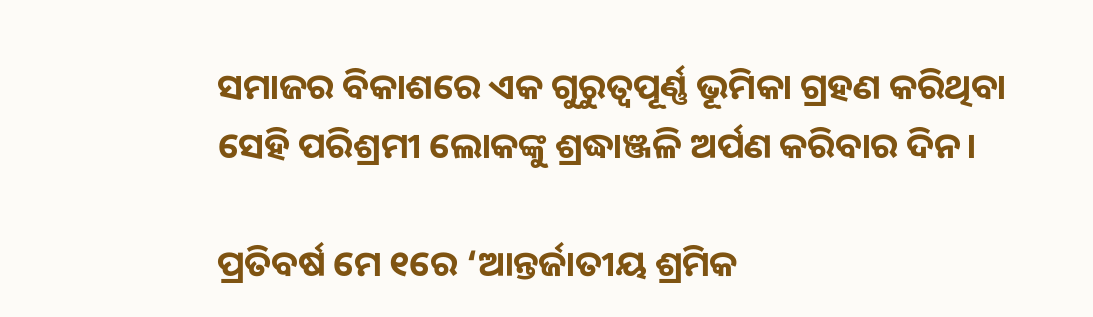ସମାଜର ବିକାଶରେ ଏକ ଗୁରୁତ୍ୱପୂର୍ଣ୍ଣ ଭୂମିକା ଗ୍ରହଣ କରିଥିବା ସେହି ପରିଶ୍ରମୀ ଲୋକଙ୍କୁ ଶ୍ରଦ୍ଧାଞ୍ଜଳି ଅର୍ପଣ କରିବାର ଦିନ।

ପ୍ରତିବର୍ଷ ମେ ୧ରେ ‘ଆନ୍ତର୍ଜାତୀୟ ଶ୍ରମିକ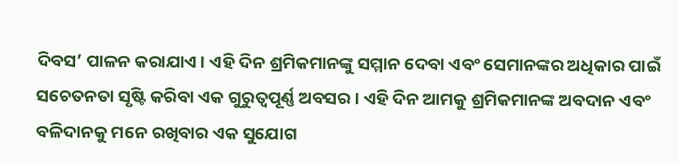ଦିବସ’ ପାଳନ କରାଯାଏ। ଏହି ଦିନ ଶ୍ରମିକମାନଙ୍କୁ ସମ୍ମାନ ଦେବା ଏବଂ ସେମାନଙ୍କର ଅଧିକାର ପାଇଁ ସଚେତନତା ସୃଷ୍ଟି କରିବା ଏକ ଗୁରୁତ୍ୱପୂର୍ଣ୍ଣ ଅବସର। ଏହି ଦିନ ଆମକୁ ଶ୍ରମିକମାନଙ୍କ ଅବଦାନ ଏବଂ ବଳିଦାନକୁ ମନେ ରଖିବାର ଏକ ସୁଯୋଗ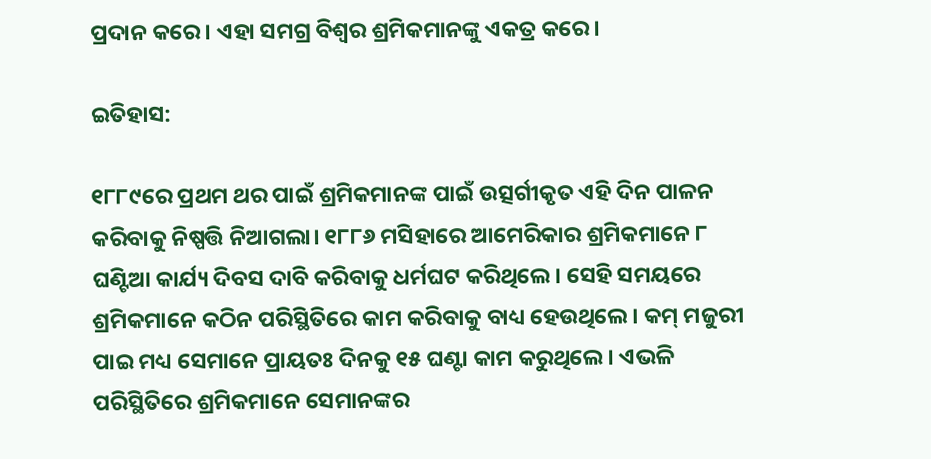ପ୍ରଦାନ କରେ। ଏହା ସମଗ୍ର ବିଶ୍ୱର ଶ୍ରମିକମାନଙ୍କୁ ଏକତ୍ର କରେ।

ଇତିହାସ:

୧୮୮୯ରେ ପ୍ରଥମ ଥର ପାଇଁ ଶ୍ରମିକମାନଙ୍କ ପାଇଁ ଉତ୍ସର୍ଗୀକୃତ ଏହି ଦିନ ପାଳନ କରିବାକୁ ନିଷ୍ପତ୍ତି ନିଆଗଲା। ୧୮୮୬ ମସିହାରେ ଆମେରିକାର ଶ୍ରମିକମାନେ ୮ ଘଣ୍ଟିଆ କାର୍ଯ୍ୟ ଦିବସ ଦାବି କରିବାକୁ ଧର୍ମଘଟ କରିଥିଲେ। ସେହି ସମୟରେ ଶ୍ରମିକମାନେ କଠିନ ପରିସ୍ଥିତିରେ କାମ କରିବାକୁ ବାଧ୍ୟ ହେଉଥିଲେ। କମ୍ ମଜୁରୀ ପାଇ ମଧ୍ୟ ସେମାନେ ପ୍ରାୟତଃ ଦିନକୁ ୧୫ ଘଣ୍ଟା କାମ କରୁଥିଲେ। ଏଭଳି ପରିସ୍ଥିତିରେ ଶ୍ରମିକମାନେ ସେମାନଙ୍କର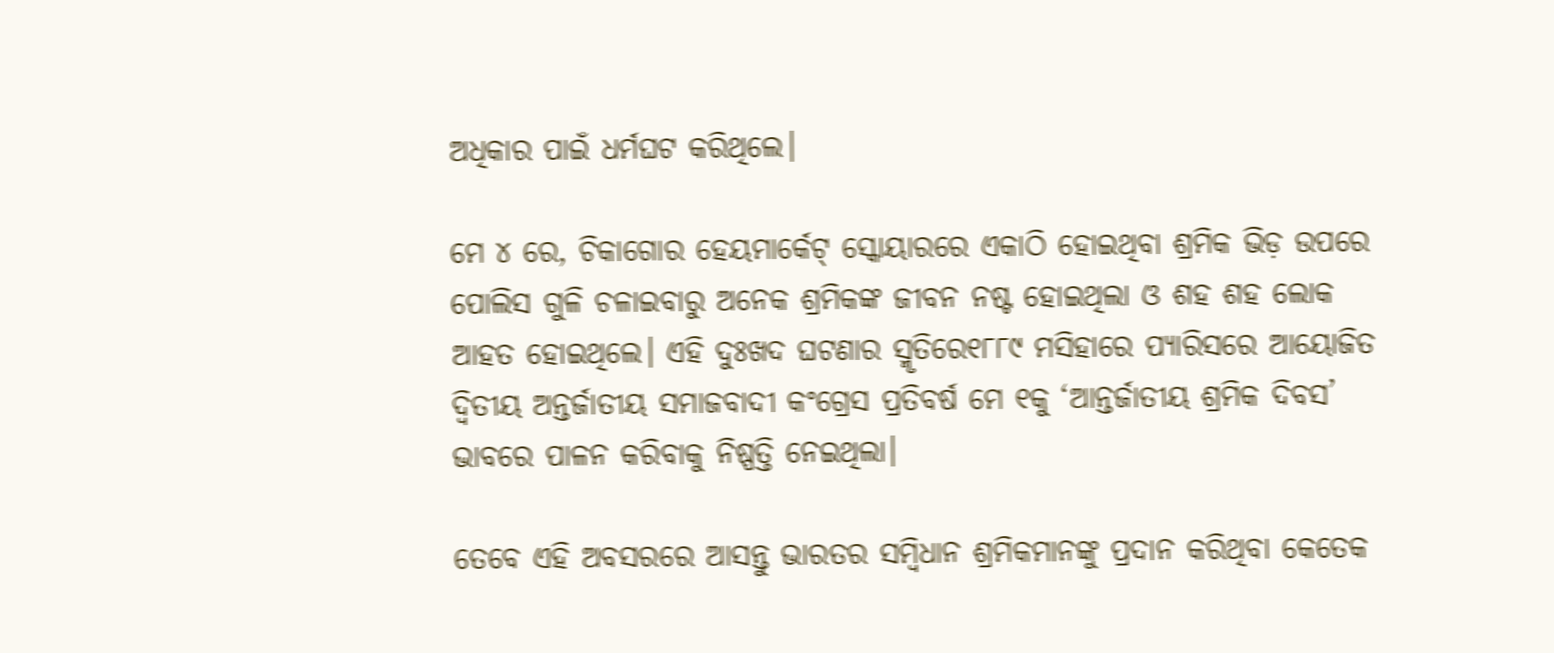ଅଧିକାର ପାଇଁ ଧର୍ମଘଟ କରିଥିଲେ।

ମେ ୪ ରେ, ଚିକାଗୋର ହେୟମାର୍କେଟ୍‌ ସ୍କୋୟାରରେ ଏକାଠି ହୋଇଥିବା ଶ୍ରମିକ ଭିଡ଼ ଉପରେ ପୋଲିସ ଗୁଳି ଚଳାଇବାରୁ ଅନେକ ଶ୍ରମିକଙ୍କ ଜୀବନ ନଷ୍ଟ ହୋଇଥିଲା ଓ ଶହ ଶହ ଲୋକ ଆହତ ହୋଇଥିଲେ। ଏହି ଦୁଃଖଦ ଘଟଣାର ସ୍ମୃତିରେ୧୮୮୯ ମସିହାରେ ପ୍ୟାରିସରେ ଆୟୋଜିତ ଦ୍ୱିତୀୟ ଅନ୍ତର୍ଜାତୀୟ ସମାଜବାଦୀ କଂଗ୍ରେସ ପ୍ରତିବର୍ଷ ମେ ୧କୁ ‘ଆନ୍ତର୍ଜାତୀୟ ଶ୍ରମିକ ଦିବସ’ ଭାବରେ ପାଳନ କରିବାକୁ ନିଷ୍ପତ୍ତି ନେଇଥିଲା।

ତେବେ ଏହି ଅବସରରେ ଆସନ୍ତୁ ଭାରତର ସମ୍ବିଧାନ ଶ୍ରମିକମାନଙ୍କୁ ପ୍ରଦାନ କରିଥିବା କେତେକ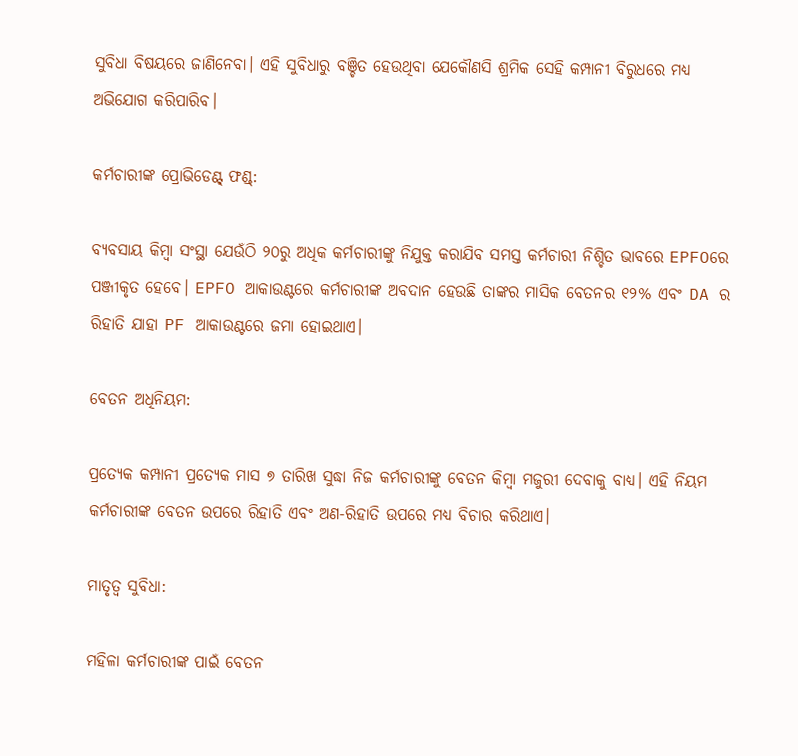ସୁବିଧା ବିଷୟରେ ଜାଣିନେବା। ଏହି ସୁବିଧାରୁ ବଞ୍ଚିତ ହେଉଥିବା ଯେକୌଣସି ଶ୍ରମିକ ସେହି କମ୍ପାନୀ ବିରୁଧରେ ମଧ୍ୟ ଅଭିଯୋଗ କରିପାରିବ।

କର୍ମଚାରୀଙ୍କ ପ୍ରୋଭିଡେଣ୍ଟ୍‌ ଫଣ୍ଡ୍‌:

ବ୍ୟବସାୟ କିମ୍ବା ସଂସ୍ଥା ଯେଉଁଠି ୨୦ରୁ ଅଧିକ କର୍ମଚାରୀଙ୍କୁ ନିଯୁକ୍ତ କରାଯିବ ସମସ୍ତ କର୍ମଚାରୀ ନିଶ୍ଚିତ ଭାବରେ EPFOରେ ପଞ୍ଜୀକୃତ ହେବେ। EPFO ଆକାଉଣ୍ଟରେ କର୍ମଚାରୀଙ୍କ ଅବଦାନ ହେଉଛି ତାଙ୍କର ମାସିକ ବେତନର ୧୨% ଏବଂ DA ର ରିହାତି ଯାହା PF ଆକାଉଣ୍ଟରେ ଜମା ହୋଇଥାଏ।

ବେତନ ଅଧିନିୟମ:

ପ୍ରତ୍ୟେକ କମ୍ପାନୀ ପ୍ରତ୍ୟେକ ମାସ ୭ ତାରିଖ ସୁଦ୍ଧା ନିଜ କର୍ମଚାରୀଙ୍କୁ ବେତନ କିମ୍ବା ମଜୁରୀ ଦେବାକୁ ବାଧ୍ୟ। ଏହି ନିୟମ କର୍ମଚାରୀଙ୍କ ବେତନ ଉପରେ ରିହାତି ଏବଂ ଅଣ-ରିହାତି ଉପରେ ମଧ୍ୟ ବିଚାର କରିଥାଏ।

ମାତୃତ୍ୱ ସୁବିଧା:

ମହିଳା କର୍ମଚାରୀଙ୍କ ପାଇଁ ବେତନ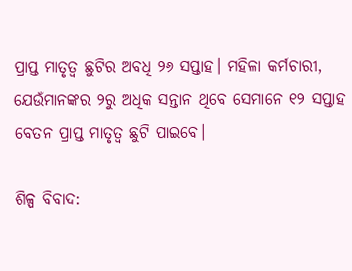ପ୍ରାପ୍ତ ମାତୃତ୍ୱ ଛୁଟିର ଅବଧି ୨୬ ସପ୍ତାହ। ମହିଳା କର୍ମଚାରୀ, ଯେଉଁମାନଙ୍କର ୨ରୁ ଅଧିକ ସନ୍ତାନ ଥିବେ ସେମାନେ ୧୨ ସପ୍ତାହ ବେତନ ପ୍ରାପ୍ତ ମାତୃତ୍ୱ ଛୁଟି ପାଇବେ।

ଶିଳ୍ପ ବିବାଦ: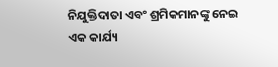ନିଯୁକ୍ତିଦାତା ଏବଂ ଶ୍ରମିକମାନଙ୍କୁ ନେଇ ଏକ କାର୍ଯ୍ୟ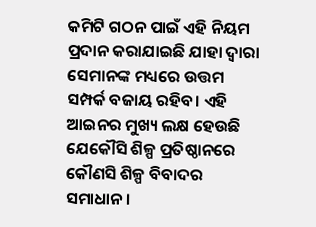କମିଟି ଗଠନ ପାଇଁ ଏହି ନିୟମ ପ୍ରଦାନ କରାଯାଇଛି ଯାହା ଦ୍ୱାରା ସେମାନଙ୍କ ମଧ୍ୟରେ ଉତ୍ତମ ସମ୍ପର୍କ ବଜାୟ ରହିବ। ଏହି ଆଇନର ମୁଖ୍ୟ ଲକ୍ଷ ହେଉଛି ଯେକୌସି ଶିଳ୍ପ ପ୍ରତିଷ୍ଠାନରେ କୌଣସି ଶିଳ୍ପ ବିବାଦର ସମାଧାନ।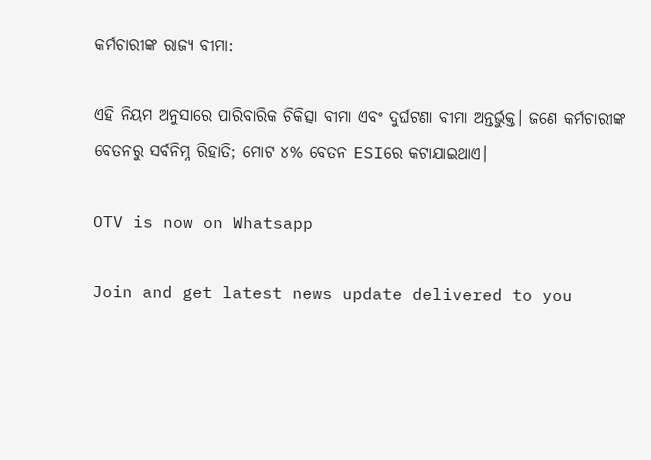କର୍ମଚାରୀଙ୍କ ରାଜ୍ୟ ବୀମା:

ଏହି ନିୟମ ଅନୁସାରେ ପାରିବାରିକ ଚିକିତ୍ସା ବୀମା ଏବଂ ଦୁର୍ଘଟଣା ବୀମା ଅନ୍ତର୍ଭୁକ୍ତ। ଜଣେ କର୍ମଚାରୀଙ୍କ ବେତନରୁ ସର୍ବନିମ୍ନ ରିହାତି; ମୋଟ ୪% ବେତନ ESIରେ କଟାଯାଇଥାଏ।

OTV is now on Whatsapp

Join and get latest news update delivered to you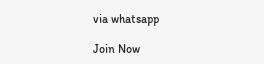via whatsapp

Join Now